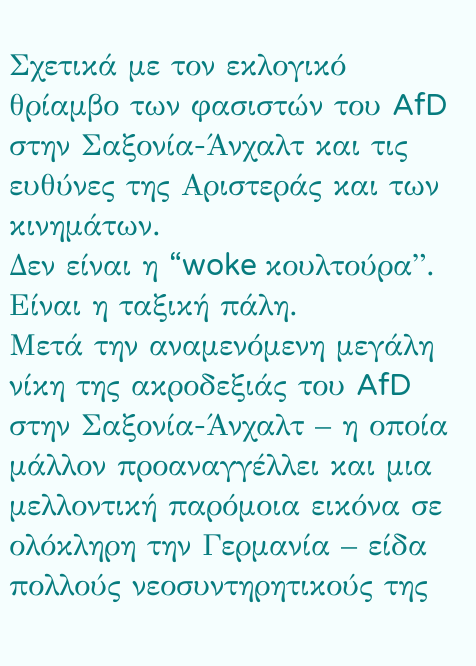Σχετικά με τον εκλογικό θρίαμβο των φασιστών του AfD στην Σαξονία-Άνχαλτ και τις ευθύνες της Αριστεράς και των κινημάτων.
Δεν είναι η “woke κουλτούρα”. Είναι η ταξική πάλη.
Μετά την αναμενόμενη μεγάλη νίκη της ακροδεξιάς του AfD στην Σαξονία-Άνχαλτ – η οποία μάλλον προαναγγέλλει και μια μελλοντική παρόμοια εικόνα σε ολόκληρη την Γερμανία – είδα πολλούς νεοσυντηρητικούς της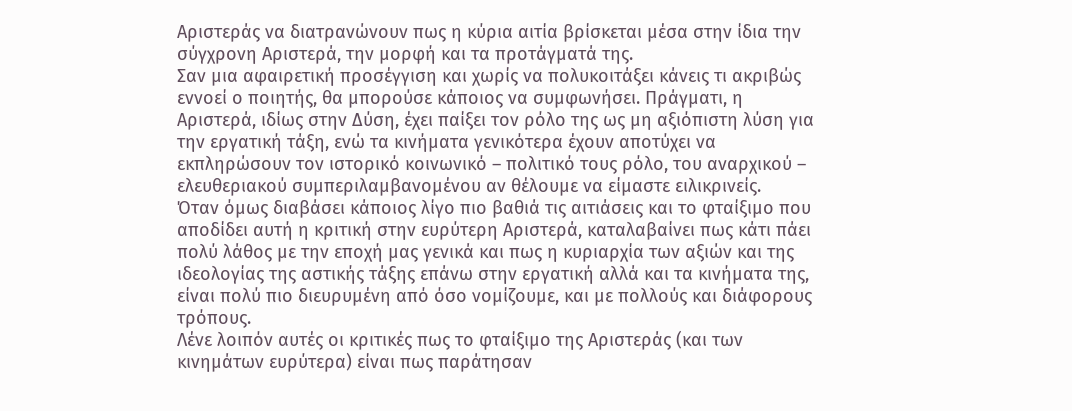Αριστεράς να διατρανώνουν πως η κύρια αιτία βρίσκεται μέσα στην ίδια την σύγχρονη Αριστερά, την μορφή και τα προτάγματά της.
Σαν μια αφαιρετική προσέγγιση και χωρίς να πολυκοιτάξει κάνεις τι ακριβώς εννοεί ο ποιητής, θα μπορούσε κάποιος να συμφωνήσει. Πράγματι, η Αριστερά, ιδίως στην Δύση, έχει παίξει τον ρόλο της ως μη αξιόπιστη λύση για την εργατική τάξη, ενώ τα κινήματα γενικότερα έχουν αποτύχει να εκπληρώσουν τον ιστορικό κοινωνικό – πολιτικό τους ρόλο, του αναρχικού – ελευθεριακού συμπεριλαμβανομένου αν θέλουμε να είμαστε ειλικρινείς.
Όταν όμως διαβάσει κάποιος λίγο πιο βαθιά τις αιτιάσεις και το φταίξιμο που αποδίδει αυτή η κριτική στην ευρύτερη Αριστερά, καταλαβαίνει πως κάτι πάει πολύ λάθος με την εποχή μας γενικά και πως η κυριαρχία των αξιών και της ιδεολογίας της αστικής τάξης επάνω στην εργατική αλλά και τα κινήματα της, είναι πολύ πιο διευρυμένη από όσο νομίζουμε, και με πολλούς και διάφορους τρόπους.
Λένε λοιπόν αυτές οι κριτικές πως το φταίξιμο της Αριστεράς (και των κινημάτων ευρύτερα) είναι πως παράτησαν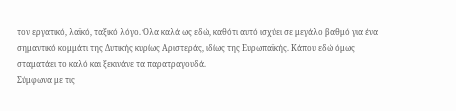τον εργατικό, λαϊκό, ταξικό λόγο. Όλα καλά ως εδώ, καθότι αυτό ισχύει σε μεγάλο βαθμό για ένα σημαντικό κομμάτι της Δυτικής κυρίως Αριστεράς, ιδίως της Ευρωπαϊκής. Κάπου εδώ όμως σταματάει το καλό και ξεκινάνε τα παρατραγουδά.
Σύμφωνα με τις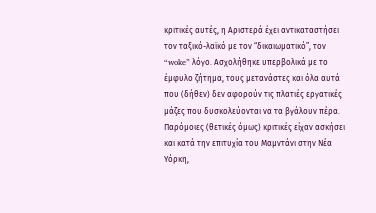κριτικές αυτές, η Αριστερά έχει αντικαταστήσει τον ταξικό-λαϊκό με τον “δικαιωματικό”, τον “woke” λόγο. Ασχολήθηκε υπερβολικά με το έμφυλο ζήτημα, τους μετανάστες και όλα αυτά που (δήθεν) δεν αφορούν τις πλατιές εργατικές μάζες που δυσκολεύονται να τα βγάλουν πέρα. Παρόμοιες (θετικές όμως) κριτικές είχαν ασκήσει και κατά την επιτυχία του Μαμντάνι στην Νέα Υόρκη,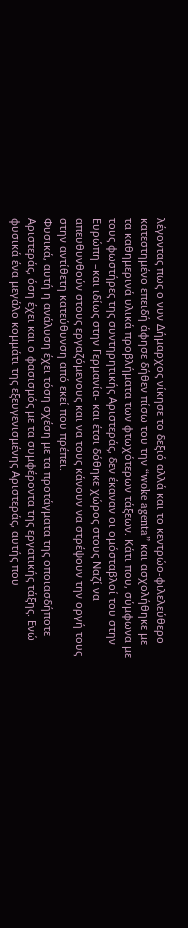λέγοντας πως ο νυν Δήμαρχος νίκησε το δεξιό αλλά και το κεντρώο-φιλελεύθερο κατεστημένο επειδή άφησε δήθεν πίσω του την “woke agenta” και ασχολήθηκε με τα καθημερινά υλικά προβλήματα των φτωχότερων τάξεων. Κάτι που, σύμφωνα με τους φωστήρες της συντηρητικής Αριστεράς, δεν έκαναν οι ομόσταβλοί του στην Ευρώπη –και ιδίως στην Γερμανία- και έτσι δόθηκε χώρος στους Ναζί να απευθυνθούν στους εργαζόμενους και να τους κάνουν να στρέψουν την οργή τους στην αντίθετη κατεύθυνση από εκεί που πρέπει.
Φυσικά, αυτή η ανάλυση έχει τόση σχέση με τα προτάγματα της οποιασδήποτε Αριστεράς, όση έχει και ο φασισμός με τα συμφέροντα της εργατικής τάξης. Ενώ φυσικά ένα μεγάλο κομμάτι της εξευγενισμένης Αριστεράς, αυτής που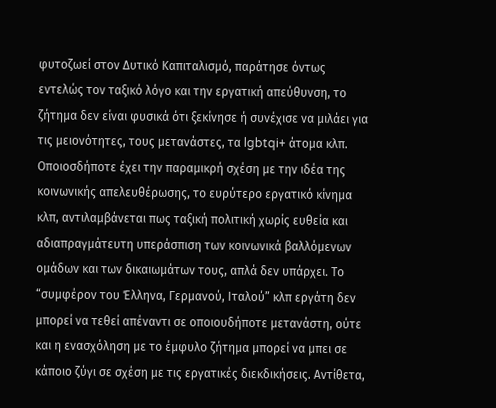φυτοζωεί στον Δυτικό Καπιταλισμό, παράτησε όντως εντελώς τον ταξικό λόγο και την εργατική απεύθυνση, το ζήτημα δεν είναι φυσικά ότι ξεκίνησε ή συνέχισε να μιλάει για τις μειονότητες, τους μετανάστες, τα lgbtqi+ άτομα κλπ. Οποιοσδήποτε έχει την παραμικρή σχέση με την ιδέα της κοινωνικής απελευθέρωσης, το ευρύτερο εργατικό κίνημα κλπ, αντιλαμβάνεται πως ταξική πολιτική χωρίς ευθεία και αδιαπραγμάτευτη υπεράσπιση των κοινωνικά βαλλόμενων ομάδων και των δικαιωμάτων τους, απλά δεν υπάρχει. Το “συμφέρον του Έλληνα, Γερμανού, Ιταλού” κλπ εργάτη δεν μπορεί να τεθεί απέναντι σε οποιουδήποτε μετανάστη, ούτε και η ενασχόληση με το έμφυλο ζήτημα μπορεί να μπει σε κάποιο ζύγι σε σχέση με τις εργατικές διεκδικήσεις. Αντίθετα,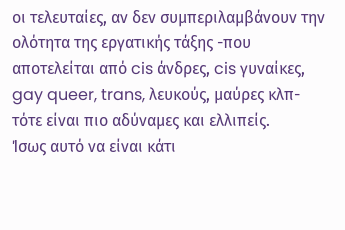οι τελευταίες, αν δεν συμπεριλαμβάνουν την ολότητα της εργατικής τάξης -που αποτελείται από cis άνδρες, cis γυναίκες, gay queer, trans, λευκούς, μαύρες κλπ- τότε είναι πιο αδύναμες και ελλιπείς.
Ίσως αυτό να είναι κάτι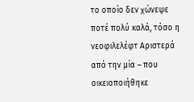το οποίο δεν χώνεψε ποτέ πολύ καλά, τόσο η νεοφιλελέφτ Αριστερά από την μία – που οικειοποιήθηκε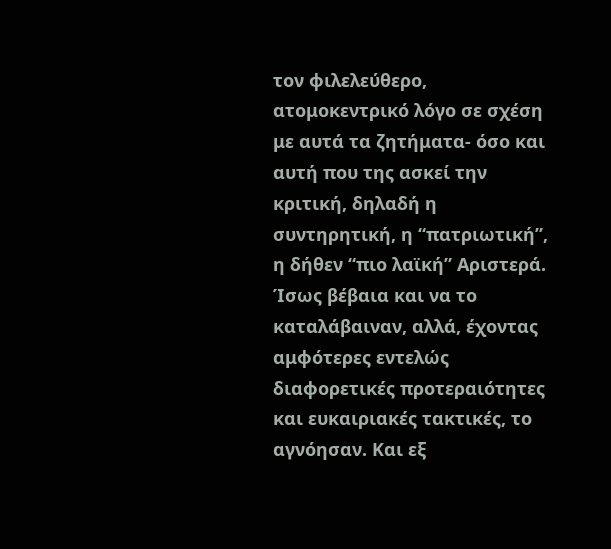τον φιλελεύθερο, ατομοκεντρικό λόγο σε σχέση με αυτά τα ζητήματα- όσο και αυτή που της ασκεί την κριτική, δηλαδή η συντηρητική, η “πατριωτική”, η δήθεν “πιο λαϊκή” Αριστερά. Ίσως βέβαια και να το καταλάβαιναν, αλλά, έχοντας αμφότερες εντελώς διαφορετικές προτεραιότητες και ευκαιριακές τακτικές, το αγνόησαν. Και εξ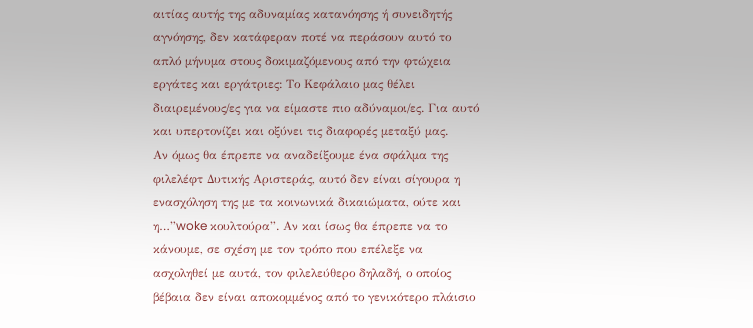αιτίας αυτής της αδυναμίας κατανόησης ή συνειδητής αγνόησης, δεν κατάφεραν ποτέ να περάσουν αυτό το απλό μήνυμα στους δοκιμαζόμενους από την φτώχεια εργάτες και εργάτριες: Το Κεφάλαιο μας θέλει διαιρεμένους/ες για να είμαστε πιο αδύναμοι/ες. Για αυτό και υπερτονίζει και οξύνει τις διαφορές μεταξύ μας.
Αν όμως θα έπρεπε να αναδείξουμε ένα σφάλμα της φιλελέφτ Δυτικής Αριστεράς, αυτό δεν είναι σίγουρα η ενασχόληση της με τα κοινωνικά δικαιώματα, ούτε και η…”woke κουλτούρα”. Αν και ίσως θα έπρεπε να το κάνουμε, σε σχέση με τον τρόπο που επέλεξε να ασχοληθεί με αυτά, τον φιλελεύθερο δηλαδή, ο οποίος βέβαια δεν είναι αποκομμένος από το γενικότερο πλάισιο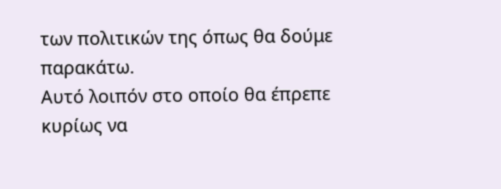των πολιτικών της όπως θα δούμε παρακάτω.
Αυτό λοιπόν στο οποίο θα έπρεπε κυρίως να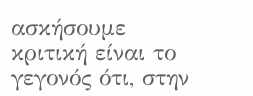ασκήσουμε κριτική είναι το γεγονός ότι, στην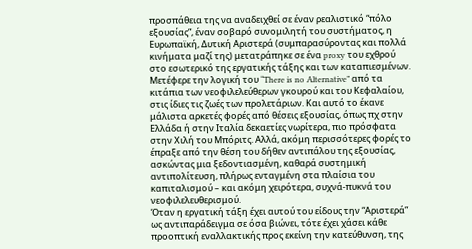προσπάθεια της να αναδειχθεί σε έναν ρεαλιστικό “πόλο εξουσίας”, έναν σοβαρό συνομιλητή του συστήματος, η Ευρωπαϊκή, Δυτική Αριστερά (συμπαρασύροντας και πολλά κινήματα μαζί της) μετατράπηκε σε ένα proxy του εχθρού στο εσωτερικό της εργατικής τάξης και των καταπιεσμένων. Μετέφερε την λογική του “There is no Alternative” από τα κιτάπια των νεοφιλελεύθερων γκουρού και του Κεφαλαίου, στις ίδιες τις ζωές των προλετάριων. Και αυτό το έκανε μάλιστα αρκετές φορές από θέσεις εξουσίας, όπως πχ στην Ελλάδα ή στην Ιταλία δεκαετίες νωρίτερα, πιο πρόσφατα στην Χιλή του Μπόριτς. Αλλά, ακόμη περισσότερες φορές το έπραξε από την θέση του δήθεν αντιπάλου της εξουσίας, ασκώντας μια ξεδοντιασμένη, καθαρά συστημική αντιπολίτευση, πλήρως ενταγμένη στα πλαίσια του καπιταλισμού – και ακόμη χειρότερα, συχνά-πυκνά του νεοφιλελευθερισμού.
Όταν η εργατική τάξη έχει αυτού του είδους την “Αριστερά” ως αντιπαράδειγμα σε όσα βιώνει, τότε έχει χάσει κάθε προοπτική εναλλακτικής προς εκείνη την κατεύθυνση, της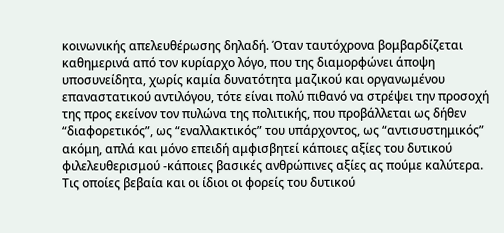κοινωνικής απελευθέρωσης δηλαδή. Όταν ταυτόχρονα βομβαρδίζεται καθημερινά από τον κυρίαρχο λόγο, που της διαμορφώνει άποψη υποσυνείδητα, χωρίς καμία δυνατότητα μαζικού και οργανωμένου επαναστατικού αντιλόγου, τότε είναι πολύ πιθανό να στρέψει την προσοχή της προς εκείνον τον πυλώνα της πολιτικής, που προβάλλεται ως δήθεν “διαφορετικός”, ως “εναλλακτικός” του υπάρχοντος, ως “αντισυστημικός” ακόμη, απλά και μόνο επειδή αμφισβητεί κάποιες αξίες του δυτικού φιλελευθερισμού -κάποιες βασικές ανθρώπινες αξίες ας πούμε καλύτερα. Τις οποίες βεβαία και οι ίδιοι οι φορείς του δυτικού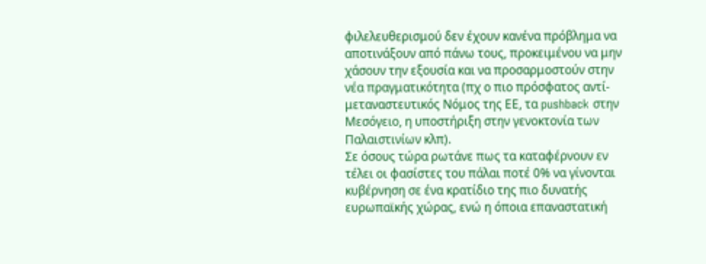φιλελευθερισμού δεν έχουν κανένα πρόβλημα να αποτινάξουν από πάνω τους, προκειμένου να μην χάσουν την εξουσία και να προσαρμοστούν στην νέα πραγματικότητα (πχ ο πιο πρόσφατος αντί-μεταναστευτικός Νόμος της ΕΕ, τα pushback στην Μεσόγειο, η υποστήριξη στην γενοκτονία των Παλαιστινίων κλπ).
Σε όσους τώρα ρωτάνε πως τα καταφέρνουν εν τέλει οι φασίστες του πάλαι ποτέ 0% να γίνονται κυβέρνηση σε ένα κρατίδιο της πιο δυνατής ευρωπαϊκής χώρας, ενώ η όποια επαναστατική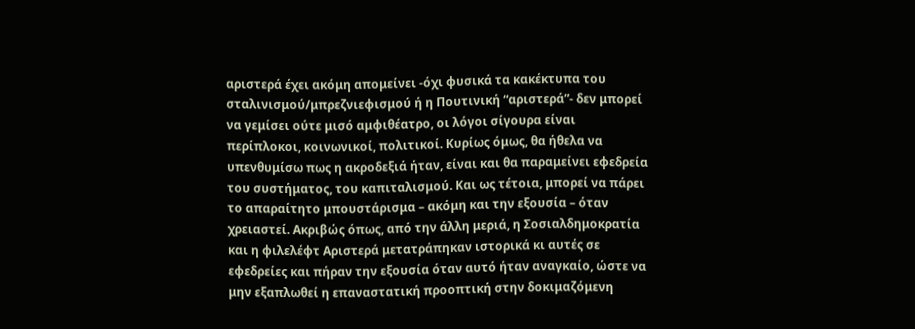αριστερά έχει ακόμη απομείνει -όχι φυσικά τα κακέκτυπα του σταλινισμού/μπρεζνιεφισμού ή η Πουτινική “αριστερά”- δεν μπορεί να γεμίσει ούτε μισό αμφιθέατρο, οι λόγοι σίγουρα είναι περίπλοκοι, κοινωνικοί, πολιτικοί. Κυρίως όμως, θα ήθελα να υπενθυμίσω πως η ακροδεξιά ήταν, είναι και θα παραμείνει εφεδρεία του συστήματος, του καπιταλισμού. Και ως τέτοια, μπορεί να πάρει το απαραίτητο μπουστάρισμα – ακόμη και την εξουσία – όταν χρειαστεί. Ακριβώς όπως, από την άλλη μεριά, η Σοσιαλδημοκρατία και η φιλελέφτ Αριστερά μετατράπηκαν ιστορικά κι αυτές σε εφεδρείες και πήραν την εξουσία όταν αυτό ήταν αναγκαίο, ώστε να μην εξαπλωθεί η επαναστατική προοπτική στην δοκιμαζόμενη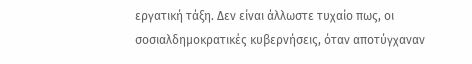εργατική τάξη. Δεν είναι άλλωστε τυχαίο πως, οι σοσιαλδημοκρατικές κυβερνήσεις, όταν αποτύγχαναν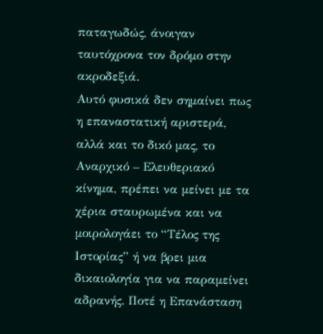παταγωδώς, άνοιγαν ταυτόχρονα τον δρόμο στην ακροδεξιά.
Αυτό φυσικά δεν σημαίνει πως η επαναστατική αριστερά, αλλά και το δικό μας, το Αναρχικό – Ελευθεριακό κίνημα, πρέπει να μείνει με τα χέρια σταυρωμένα και να μοιρολογάει το “Τέλος της Ιστορίας” ή να βρει μια δικαιολογία για να παραμείνει αδρανής. Ποτέ η Επανάσταση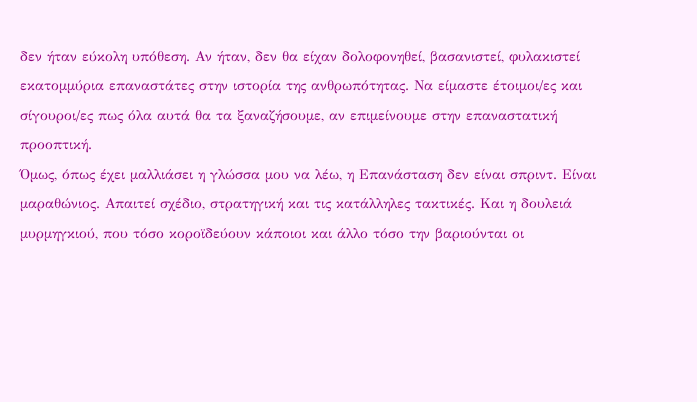δεν ήταν εύκολη υπόθεση. Αν ήταν, δεν θα είχαν δολοφονηθεί, βασανιστεί, φυλακιστεί εκατομμύρια επαναστάτες στην ιστορία της ανθρωπότητας. Να είμαστε έτοιμοι/ες και σίγουροι/ες πως όλα αυτά θα τα ξαναζήσουμε, αν επιμείνουμε στην επαναστατική προοπτική.
Όμως, όπως έχει μαλλιάσει η γλώσσα μου να λέω, η Επανάσταση δεν είναι σπριντ. Είναι μαραθώνιος. Απαιτεί σχέδιο, στρατηγική και τις κατάλληλες τακτικές. Και η δουλειά μυρμηγκιού, που τόσο κοροϊδεύουν κάποιοι και άλλο τόσο την βαριούνται οι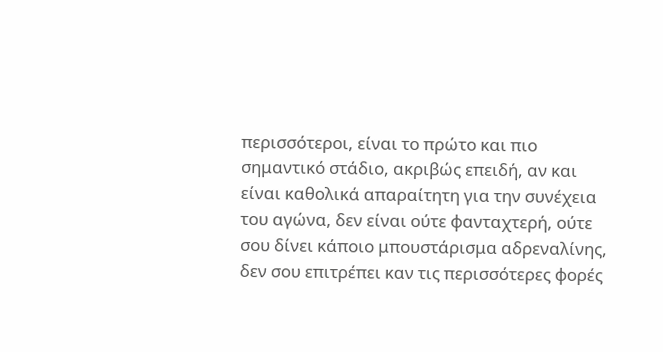περισσότεροι, είναι το πρώτο και πιο σημαντικό στάδιο, ακριβώς επειδή, αν και είναι καθολικά απαραίτητη για την συνέχεια του αγώνα, δεν είναι ούτε φανταχτερή, ούτε σου δίνει κάποιο μπουστάρισμα αδρεναλίνης, δεν σου επιτρέπει καν τις περισσότερες φορές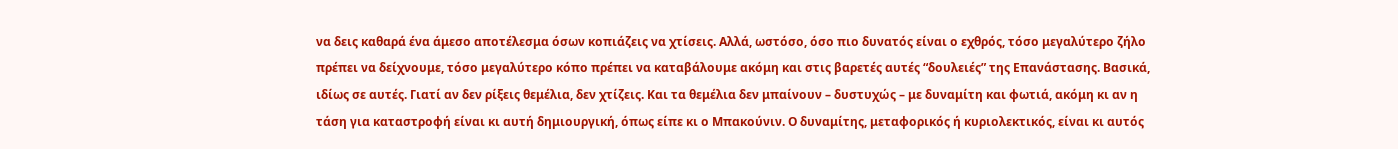να δεις καθαρά ένα άμεσο αποτέλεσμα όσων κοπιάζεις να χτίσεις. Αλλά, ωστόσο, όσο πιο δυνατός είναι ο εχθρός, τόσο μεγαλύτερο ζήλο πρέπει να δείχνουμε, τόσο μεγαλύτερο κόπο πρέπει να καταβάλουμε ακόμη και στις βαρετές αυτές “δουλειές” της Επανάστασης. Βασικά, ιδίως σε αυτές. Γιατί αν δεν ρίξεις θεμέλια, δεν χτίζεις. Και τα θεμέλια δεν μπαίνουν – δυστυχώς – με δυναμίτη και φωτιά, ακόμη κι αν η τάση για καταστροφή είναι κι αυτή δημιουργική, όπως είπε κι ο Μπακούνιν. Ο δυναμίτης, μεταφορικός ή κυριολεκτικός, είναι κι αυτός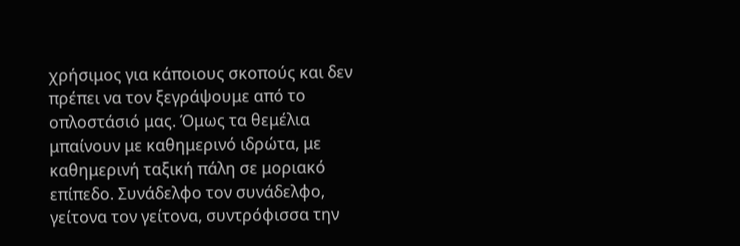χρήσιμος για κάποιους σκοπούς και δεν πρέπει να τον ξεγράψουμε από το οπλοστάσιό μας. Όμως τα θεμέλια μπαίνουν με καθημερινό ιδρώτα, με καθημερινή ταξική πάλη σε μοριακό επίπεδο. Συνάδελφο τον συνάδελφο, γείτονα τον γείτονα, συντρόφισσα την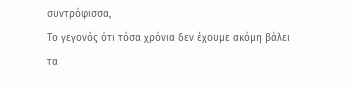συντρόφισσα,
Το γεγονός ότι τόσα χρόνια δεν έχουμε ακόμη βάλει τα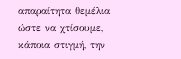απαραίτητα θεμέλια ώστε να χτίσουμε, κάποια στιγμή, την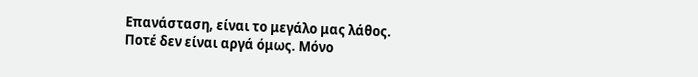Επανάσταση, είναι το μεγάλο μας λάθος. Ποτέ δεν είναι αργά όμως. Μόνο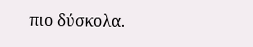πιο δύσκολα.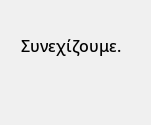Συνεχίζουμε.